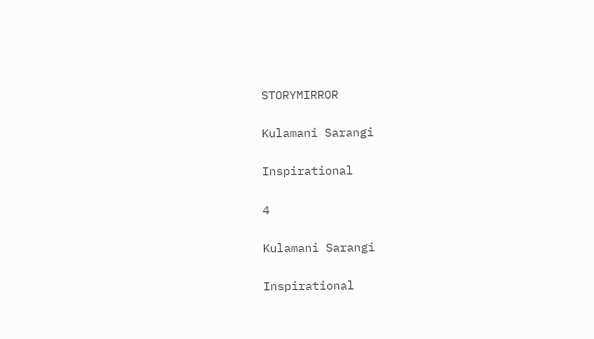STORYMIRROR

Kulamani Sarangi

Inspirational

4

Kulamani Sarangi

Inspirational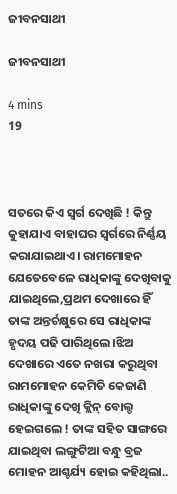ଜୀବନସାଥୀ

ଜୀବନସାଥୀ

4 mins
19



ସତରେ କିଏ ସ୍ଵର୍ଗ ଦେଖିଛି ! କିନ୍ତୁ କୁହାଯାଏ ବାହାଘର ସ୍ବର୍ଗରେ ନିର୍ଣ୍ଣୟ କରାଯାଇଥାଏ। ରାମମୋହନ ଯେତେବେଳେ ରାଧିକାଙ୍କୁ ଦେଖିବାକୁ ଯାଇଥିଲେ,ପ୍ରଥମ ଦେଖାରେ ହିଁ ତାଙ୍କ ଅନ୍ତର୍ଚକ୍ଷୁରେ ସେ ରାଧିକାଙ୍କ ହୃଦୟ ପଢି ପାରିଥିଲେ।ଝିଅ ଦେଖାରେ ଏତେ ନଖରା କରୁଥିବା ରାମମୋହନ କେମିତି କେଜାଣି ରାଧିକାଙ୍କୁ ଦେଖି କ୍ଲିନ୍ ବୋଲ୍ଡ ହେଇଗଲେ ! ତାଙ୍କ ସହିତ ସାଙ୍ଗରେ ଯାଇଥିବା ଲଙ୍ଗୁଟିଆ ବନ୍ଧୁ ବ୍ରଜ ମୋହନ ଆଶ୍ଚର୍ଯ୍ୟ ହୋଇ କହିଥିଲା..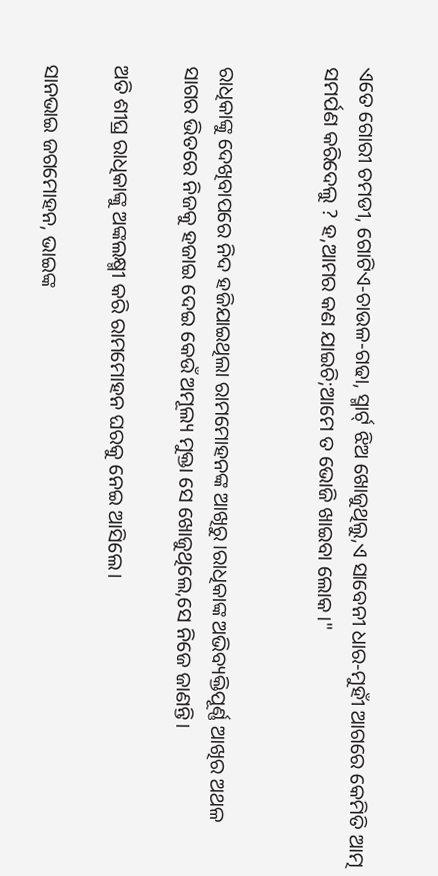ଏତେ ଗୋରୀ ଚମଡୀ, ଗୋଟିଏ-ଚାଉଳ-ଗଢା, ସ୍ମାର୍ଟ୍ ଝିଅ ଖୋଜୁଥିଲୁ,ଏ ସାବେନୀ ଧାର-ମୁହୀଁ ଆଗରେ କେମିତି ଆତ୍ମ ସମର୍ପଣ କରିଦେଲୁ ? ହ,ଆମର କଣ ଯାଇଚି;ଆମେ ତ ଭୋଜି ଖାଇବା ଲୋକ।"


ରାଧିକାଙ୍କୁ ଦେଖିବାପରେ ନିଦ ହଜିଯାଇଥିଲା ରାମମୋହନଙ୍କ ଆଖିରୁ।ରାଧିକାଙ୍କ ଅଭିବ୍ୟକ୍ତିପୂର୍ଣ୍ଣ ଆଖିର ଅଥଳ ସାଗର ଭିତରେ ନିଜକୁ ହଜାଇ ଦେଇ କେଉଁ ଅମୂଲ୍ୟ ମୁକ୍ତା ସେ ଖୋଜୁଥିଲେ,ସେ ନିଜେ ଜାଣନ୍ତି।

ଅତି ଶୀଘ୍ର ରାଧିକାଙ୍କୁ ଅଙ୍କଲକ୍ଷ୍ମୀ କରି ରାମମୋହନ ଘରକୁ ନେଇ ଆସିଲେ।

ସାନଭାଇ ଜଗମୋହନ, ଭାଇଙ୍କ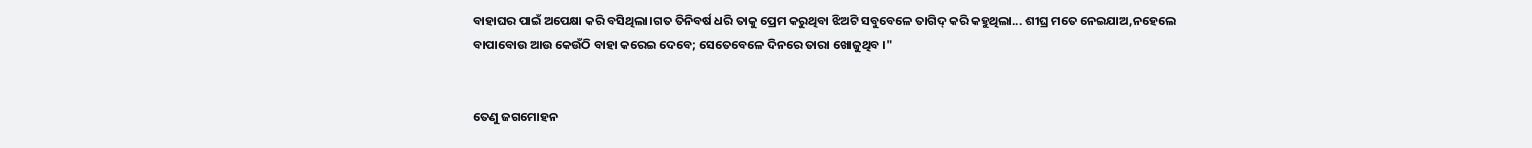ବାହାଘର ପାଇଁ ଅପେକ୍ଷା କରି ବସିଥିଲା।ଗତ ତିନିବର୍ଷ ଧରି ତାକୁ ପ୍ରେମ କରୁଥିବା ଝିଅଟି ସବୁବେଳେ ତାଗିଦ୍ କରି କହୁଥିଲା... ଶୀଘ୍ର ମତେ ନେଇଯାଅ,ନହେଲେ ବାପାବୋଉ ଆଉ କେଉଁଠି ବାହା କରେଇ ଦେବେ; ସେତେବେଳେ ଦିନରେ ତାରା ଖୋଜୁଥିବ ।"


ତେଣୁ ଜଗମୋହନ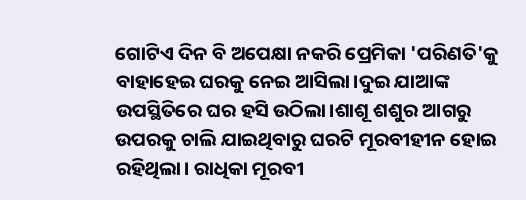ଗୋଟିଏ ଦିନ ବି ଅପେକ୍ଷା ନକରି ପ୍ରେମିକା 'ପରିଣତି'କୁ ବାହାହେଇ ଘରକୁ ନେଇ ଆସିଲା।ଦୁଇ ଯାଆଙ୍କ ଉପସ୍ଥିତିରେ ଘର ହସି ଉଠିଲା।ଶାଶୂ ଶଶୁର ଆଗରୁ ଉପରକୁ ଚାଲି ଯାଇଥିବାରୁ ଘରଟି ମୂରବୀହୀନ ହୋଇ ରହିଥିଲା। ରାଧିକା ମୂରବୀ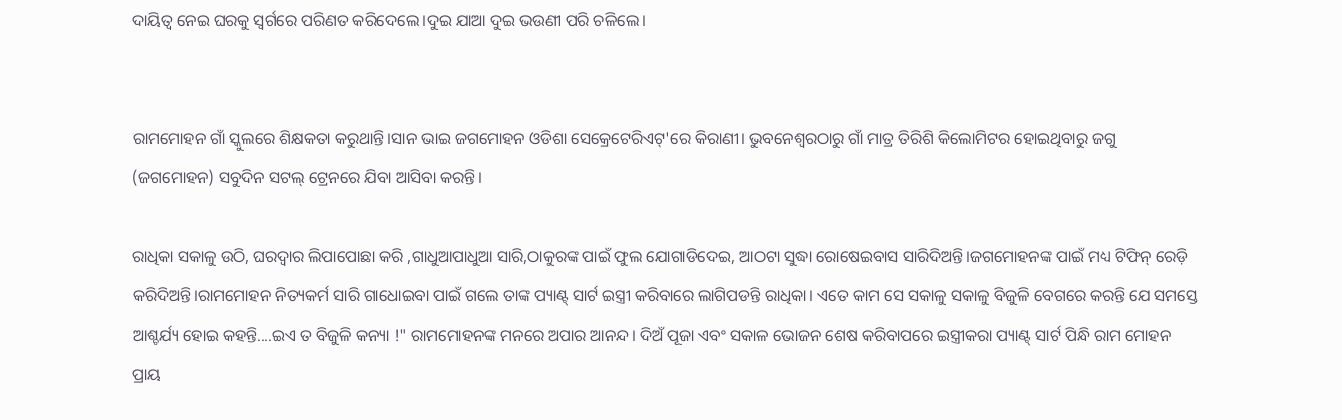ଦାୟିତ୍ଵ ନେଇ ଘରକୁ ସ୍ବର୍ଗରେ ପରିଣତ କରିଦେଲେ।ଦୁଇ ଯାଆ ଦୁଇ ଭଉଣୀ ପରି ଚଳିଲେ।


ରାମମୋହନ ଗାଁ ସ୍କୁଲରେ ଶିକ୍ଷକତା କରୁଥାନ୍ତି।ସାନ ଭାଇ ଜଗମୋହନ ଓଡିଶା ସେକ୍ରେଟେରିଏଟ୍'ରେ କିରାଣୀ। ଭୁବନେଶ୍ଵରଠାରୁ ଗାଁ ମାତ୍ର ତିରିଶି କିଲୋମିଟର ହୋଇଥିବାରୁ ଜଗୁ (ଜଗମୋହନ) ସବୁଦିନ ସଟଲ୍ ଟ୍ରେନରେ ଯିବା ଆସିବା କରନ୍ତି।

ରାଧିକା ସକାଳୁ ଉଠି, ଘରଦ୍ଵାର ଲିପାପୋଛା କରି ,ଗାଧୁଆପାଧୁଆ ସାରି,ଠାକୁରଙ୍କ ପାଇଁ ଫୁଲ ଯୋଗାଡିଦେଇ, ଆଠଟା ସୁଦ୍ଧା ରୋଷେଇବାସ ସାରିଦିଅନ୍ତି।ଜଗମୋହନଙ୍କ ପାଇଁ ମଧ୍ୟ ଟିଫିନ୍ ରେଡ଼ି କରିଦିଅନ୍ତି।ରାମମୋହନ ନିତ୍ୟକର୍ମ ସାରି ଗାଧୋଇବା ପାଇଁ ଗଲେ ତାଙ୍କ ପ୍ୟାଣ୍ଟ୍ ସାର୍ଟ ଇସ୍ତ୍ରୀ କରିବାରେ ଲାଗିପଡନ୍ତି ରାଧିକା। ଏତେ କାମ ସେ ସକାଳୁ ସକାଳୁ ବିଜୁଳି ବେଗରେ କରନ୍ତି ଯେ ସମସ୍ତେ ଆଶ୍ଚର୍ଯ୍ୟ ହୋଇ କହନ୍ତି....ଇଏ ତ ବିଜୁଳି କନ୍ୟା !" ରାମମୋହନଙ୍କ ମନରେ ଅପାର ଆନନ୍ଦ। ଦିଅଁ ପୂଜା ଏବଂ ସକାଳ ଭୋଜନ ଶେଷ କରିବାପରେ ଇସ୍ତ୍ରୀକରା ପ୍ୟାଣ୍ଟ୍ ସାର୍ଟ ପିନ୍ଧି ରାମ ମୋହନ ପ୍ରାୟ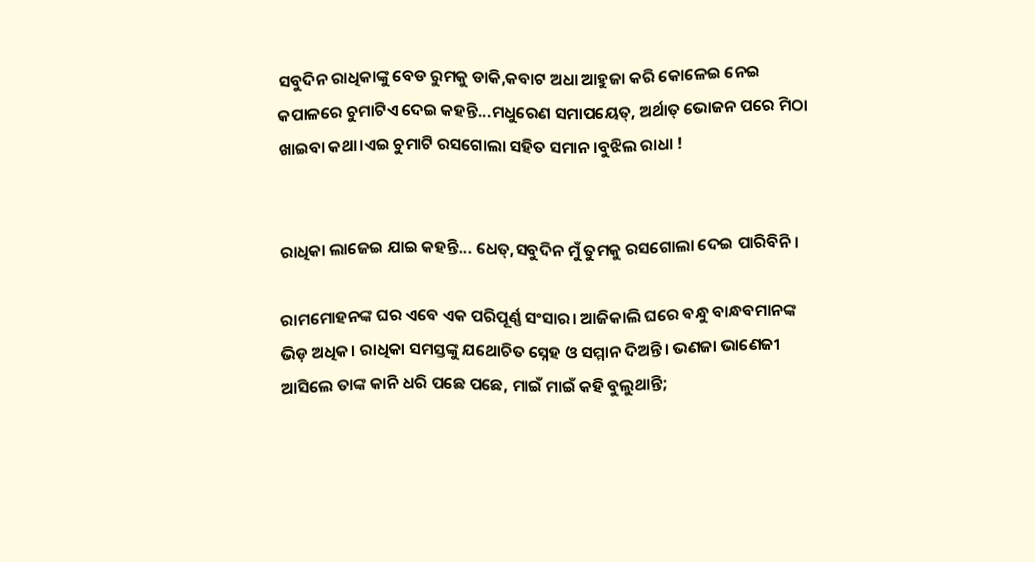ସବୁଦିନ ରାଧିକାଙ୍କୁ ବେଡ ରୁମକୁ ଡାକି,କବାଟ ଅଧା ଆହୁଜା କରି କୋଳେଇ ନେଇ କପାଳରେ ଚୁମାଟିଏ ଦେଇ କହନ୍ତି...ମଧୁରେଣ ସମାପୟେତ୍, ଅର୍ଥାତ୍ ଭୋଜନ ପରେ ମିଠା ଖାଇବା କଥା।ଏଇ ଚୁମାଟି ରସଗୋଲା ସହିତ ସମାନ।ବୁଝିଲ ରାଧା !


ରାଧିକା ଲାଜେଇ ଯାଇ କହନ୍ତି... ଧେତ୍,ସବୁଦିନ ମୁଁ ତୁମକୁ ରସଗୋଲା ଦେଇ ପାରିବିନି।

ରାମମୋହନଙ୍କ ଘର ଏବେ ଏକ ପରିପୂର୍ଣ୍ଣ ସଂସାର। ଆଜିକାଲି ଘରେ ବନ୍ଧୁ ବାନ୍ଧବମାନଙ୍କ ଭିଡ଼ ଅଧିକ। ରାଧିକା ସମସ୍ତଙ୍କୁ ଯଥୋଚିତ ସ୍ନେହ ଓ ସମ୍ମାନ ଦିଅନ୍ତି। ଭଣଜା ଭାଣେଜୀ ଆସିଲେ ତାଙ୍କ କାନି ଧରି ପଛେ ପଛେ, ମାଇଁ ମାଇଁ କହି ବୁଲୁଥାନ୍ତି;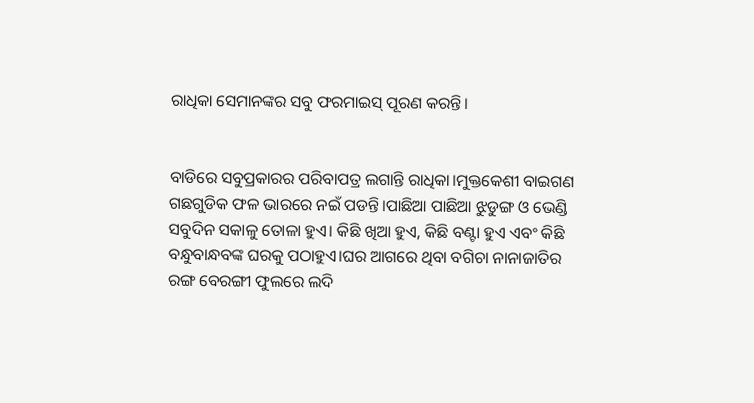ରାଧିକା ସେମାନଙ୍କର ସବୁ ଫରମାଇସ୍ ପୂରଣ କରନ୍ତି।


ବାଡିରେ ସବୁପ୍ରକାରର ପରିବାପତ୍ର ଲଗାନ୍ତି ରାଧିକା।ମୁକ୍ତକେଶୀ ବାଇଗଣ ଗଛଗୁଡିକ ଫଳ ଭାରରେ ନଇଁ ପଡନ୍ତି।ପାଛିଆ ପାଛିଆ ଝୁଡୁଙ୍ଗ ଓ ଭେଣ୍ଡି ସବୁଦିନ ସକାଳୁ ତୋଳା ହୁଏ। କିଛି ଖିଆ ହୁଏ, କିଛି ବଣ୍ଟା ହୁଏ ଏବଂ କିଛି ବନ୍ଧୁବାନ୍ଧବଙ୍କ ଘରକୁ ପଠାହୁଏ।ଘର ଆଗରେ ଥିବା ବଗିଚା ନାନାଜାତିର ରଙ୍ଗ ବେରଙ୍ଗୀ ଫୁଲରେ ଲଦି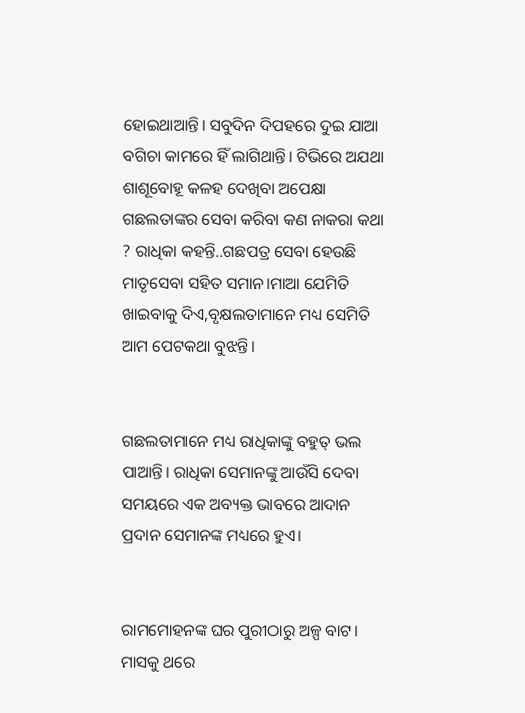ହୋଇଥାଆନ୍ତି। ସବୁଦିନ ଦିପହରେ ଦୁଇ ଯାଆ ବଗିଚା କାମରେ ହିଁ ଲାଗିଥାନ୍ତି। ଟିଭିରେ ଅଯଥା ଶାଶୂବୋହୂ କଳହ ଦେଖିବା ଅପେକ୍ଷା ଗଛଲତାଙ୍କର ସେବା କରିବା କଣ ନାକରା କଥା ? ରାଧିକା କହନ୍ତି..ଗଛପତ୍ର ସେବା ହେଉଛି ମାତୃସେବା ସହିତ ସମାନ।ମାଆ ଯେମିତି ଖାଇବାକୁ ଦିଏ,ବୃକ୍ଷଲତାମାନେ ମଧ୍ୟ ସେମିତି ଆମ ପେଟକଥା ବୁଝନ୍ତି।


ଗଛଲତାମାନେ ମଧ୍ୟ ରାଧିକାଙ୍କୁ ବହୁତ୍ ଭଲ ପାଆନ୍ତି। ରାଧିକା ସେମାନଙ୍କୁ ଆଉଁସି ଦେବା ସମୟରେ ଏକ ଅବ୍ୟକ୍ତ ଭାବରେ ଆଦାନ ପ୍ରଦାନ ସେମାନଙ୍କ ମଧ୍ୟରେ ହୁଏ।


ରାମମୋହନଙ୍କ ଘର ପୁରୀଠାରୁ ଅଳ୍ପ ବାଟ। ମାସକୁ ଥରେ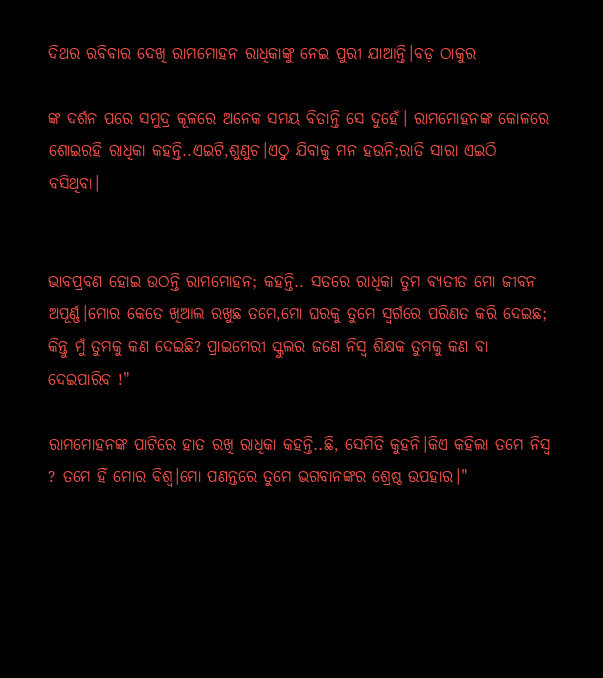ଦିଥର ରବିବାର ଦେଖି ରାମମୋହନ ରାଧିକାଙ୍କୁ ନେଇ ପୁରୀ ଯାଆନ୍ତି।ବଡ଼ ଠାକୁର

ଙ୍କ ଦର୍ଶନ ପରେ ସମୁଦ୍ର କୂଳରେ ଅନେକ ସମୟ ବିତାନ୍ତି ସେ ଦୁହେଁ। ରାମମୋହନଙ୍କ କୋଳରେ ଶୋଇରହି ରାଧିକା କହନ୍ତି..ଏଇଟି,ଶୁଣୁଚ।ଏଠୁ ଯିବାକୁ ମନ ହଉନି;ରାତି ସାରା ଏଇଠି ବସିଥିବା।


ଭାବପ୍ରବଣ ହୋଇ ଉଠନ୍ତି ରାମମୋହନ; କହନ୍ତି.. ସତରେ ରାଧିକା ତୁମ ବ୍ୟତୀତ ମୋ ଜୀବନ ଅପୂର୍ଣ୍ଣ।ମୋର କେତେ ଖିଆଲ ରଖୁଛ ତମେ,ମୋ ଘରକୁ ତୁମେ ସ୍ବର୍ଗରେ ପରିଣତ କରି ଦେଇଛ; କିନ୍ତୁ ମୁଁ ତୁମକୁ କଣ ଦେଇଛି? ପ୍ରାଇମେରୀ ସ୍କୁଲର ଜଣେ ନିସ୍ବ ଶିକ୍ଷକ ତୁମକୁ କଣ ବା ଦେଇପାରିବ !"

ରାମମୋହନଙ୍କ ପାଟିରେ ହାତ ରଖି ରାଧିକା କହନ୍ତି..ଛି, ସେମିତି କୁହନି।କିଏ କହିଲା ତମେ ନିସ୍ବ ? ତମେ ହିଁ ମୋର ବିଶ୍ବ।ମୋ ପଣନ୍ତରେ ତୁମେ ଭଗବାନଙ୍କର ଶ୍ରେଷ୍ଠ ଉପହାର।"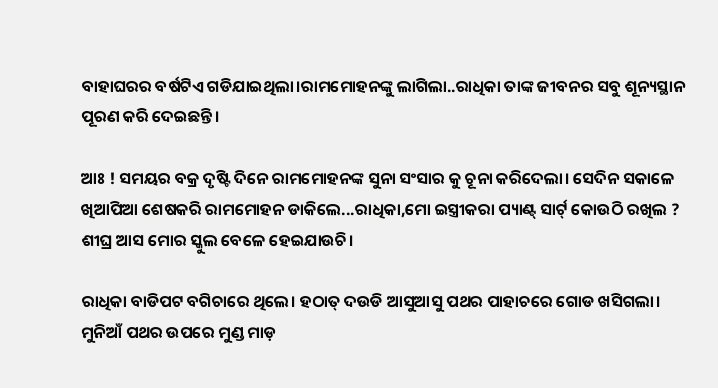ବାହାଘରର ବର୍ଷଟିଏ ଗଡିଯାଇଥିଲା।ରାମମୋହନଙ୍କୁ ଲାଗିଲା..ରାଧିକା ତାଙ୍କ ଜୀବନର ସବୁ ଶୂନ୍ୟସ୍ଥାନ ପୂରଣ କରି ଦେଇଛନ୍ତି।

ଆଃ ! ସମୟର ବକ୍ର ଦୃଷ୍ଟି ଦିନେ ରାମମୋହନଙ୍କ ସୁନା ସଂସାର କୁ ଚୂନା କରିଦେଲା। ସେଦିନ ସକାଳେ ଖିଆପିଆ ଶେଷକରି ରାମମୋହନ ଡାକିଲେ...ରାଧିକା,ମୋ ଇସ୍ତ୍ରୀକରା ପ୍ୟାଣ୍ଟ୍ ସାର୍ଟ୍ କୋଉଠି ରଖିଲ ? ଶୀଘ୍ର ଆସ ମୋର ସ୍କୁଲ ବେଳେ ହେଇଯାଉଚି।

ରାଧିକା ବାଡିପଟ ବଗିଚାରେ ଥିଲେ। ହଠାତ୍ ଦଉଡି ଆସୁଆସୁ ପଥର ପାହାଚରେ ଗୋଡ ଖସିଗଲା। ମୁନିଆଁ ପଥର ଉପରେ ମୁଣ୍ଡ ମାଡ଼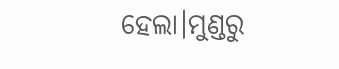ହେଲା।ମୁଣ୍ଡରୁ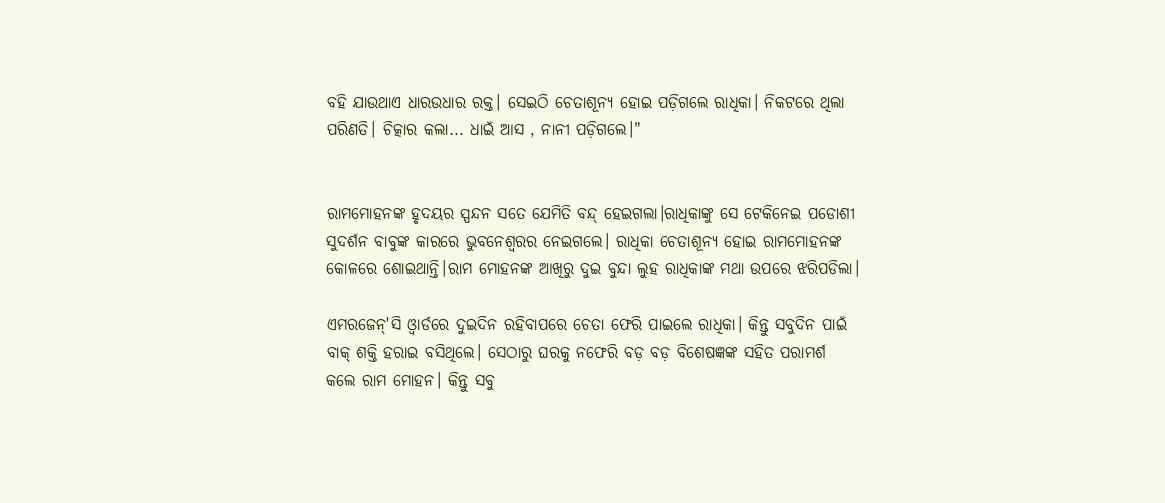ବହି ଯାଉଥାଏ ଧାରଉଧାର ରକ୍ତ। ସେଇଠି ଚେତାଶୂନ୍ୟ ହୋଇ ପଡ଼ିଗଲେ ରାଧିକା। ନିକଟରେ ଥିଲା ପରିଣତି। ଚିତ୍କାର କଲା... ଧାଇଁ ଆସ , ନାନୀ ପଡ଼ିଗଲେ।"


ରାମମୋହନଙ୍କ ହୃଦୟର ସ୍ପନ୍ଦନ ସତେ ଯେମିତି ବନ୍ଦ୍ ହେଇଗଲା।ରାଧିକାଙ୍କୁ ସେ ଟେକିନେଇ ପଡୋଶୀ ସୁଦର୍ଶନ ବାବୁଙ୍କ କାରରେ ଭୁବନେଶ୍ଵରର ନେଇଗଲେ। ରାଧିକା ଚେତାଶୂନ୍ୟ ହୋଇ ରାମମୋହନଙ୍କ କୋଳରେ ଶୋଇଥାନ୍ତି।ରାମ ମୋହନଙ୍କ ଆଖିରୁ ଦୁଇ ବୁନ୍ଦା ଲୁହ ରାଧିକାଙ୍କ ମଥା ଉପରେ ଝରିପଡିଲା।

ଏମରଜେନ୍'ସି ଓ୍ବାର୍ଡରେ ଦୁଇଦିନ ରହିବାପରେ ଚେତା ଫେରି ପାଇଲେ ରାଧିକା। କିନ୍ତୁ ସବୁଦିନ ପାଇଁ ବାକ୍ ଶକ୍ତି ହରାଇ ବସିଥିଲେ। ସେଠାରୁ ଘରକୁ ନଫେରି ବଡ଼ ବଡ଼ ବିଶେଷଜ୍ଞଙ୍କ ସହିତ ପରାମର୍ଶ କଲେ ରାମ ମୋହନ। କିନ୍ତୁ ସବୁ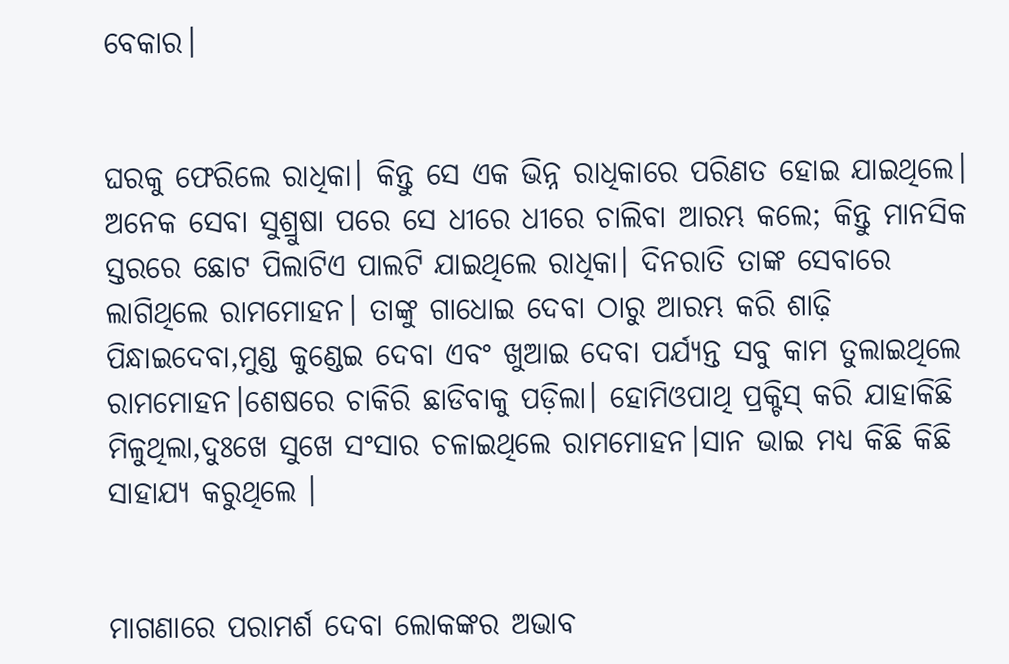ବେକାର।


ଘରକୁ ଫେରିଲେ ରାଧିକା। କିନ୍ତୁ ସେ ଏକ ଭିନ୍ନ ରାଧିକାରେ ପରିଣତ ହୋଇ ଯାଇଥିଲେ। ଅନେକ ସେବା ସୁଶ୍ରୁଷା ପରେ ସେ ଧୀରେ ଧୀରେ ଚାଲିବା ଆରମ୍ଭ କଲେ; କିନ୍ତୁ ମାନସିକ ସ୍ତରରେ ଛୋଟ ପିଲାଟିଏ ପାଲଟି ଯାଇଥିଲେ ରାଧିକା। ଦିନରାତି ତାଙ୍କ ସେବାରେ ଲାଗିଥିଲେ ରାମମୋହନ। ତାଙ୍କୁ ଗାଧୋଇ ଦେବା ଠାରୁ ଆରମ୍ଭ କରି ଶାଢ଼ି ପିନ୍ଧାଇଦେବା,ମୁଣ୍ଡ କୁଣ୍ଡେଇ ଦେବା ଏବଂ ଖୁଆଇ ଦେବା ପର୍ଯ୍ୟନ୍ତ ସବୁ କାମ ତୁଲାଇଥିଲେ ରାମମୋହନ।ଶେଷରେ ଚାକିରି ଛାଡିବାକୁ ପଡ଼ିଲା। ହୋମିଓପାଥି ପ୍ରକ୍ଟିସ୍ କରି ଯାହାକିଛି ମିଳୁଥିଲା,ଦୁଃଖେ ସୁଖେ ସଂସାର ଚଳାଇଥିଲେ ରାମମୋହନ।ସାନ ଭାଇ ମଧ୍ୟ କିଛି କିଛି ସାହାଯ୍ୟ କରୁଥିଲେ ।


ମାଗଣାରେ ପରାମର୍ଶ ଦେବା ଲୋକଙ୍କର ଅଭାବ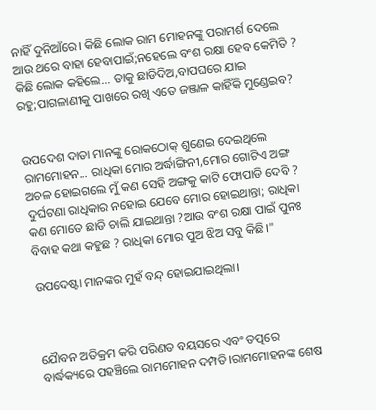ନାହିଁ ଦୁନିଆଁରେ। କିଛି ଲୋକ ରାମ ମୋହନଙ୍କୁ ପରାମର୍ଶ ଦେଲେ ଆଉ ଥରେ ବାହା ହେବାପାଇଁ;ନହେଲେ ବଂଶ ରକ୍ଷା ହେବ କେମିତି ? କିଛି ଲୋକ କହିଲେ... ତାକୁ ଛାଡିଦିଅ,ବାପଘରେ ଯାଇ ରହୁ;ପାଗଳାଣୀକୁ ପାଖରେ ରଖି ଏତେ ଜଞ୍ଜାଳ କାହିଁକି ମୁଣ୍ଡେଇବ?


ଉପଦେଶ ଦାତା ମାନଙ୍କୁ ରୋକଠୋକ୍ ଶୁଣେଇ ଦେଇଥିଲେ ରାମମୋହନ... ରାଧିକା ମୋର ଅର୍ଦ୍ଧାଙ୍ଗିନୀ,ମୋର ଗୋଟିଏ ଅଙ୍ଗ ଅଚଳ ହୋଇଗଲେ ମୁଁ କଣ ସେହି ଅଙ୍ଗକୁ କାଟି ଫୋପାଡି ଦେବି ? ଦୁର୍ଘଟଣା ରାଧିକାର ନହୋଇ ଯେବେ ମୋର ହୋଇଥାନ୍ତା; ରାଧିକା କଣ ମୋତେ ଛାଡି ଚାଲି ଯାଇଥାନ୍ତା ?ଆଉ ବଂଶ ରକ୍ଷା ପାଇଁ ପୁନଃ ବିବାହ କଥା କହୁଛ ? ରାଧିକା ମୋର ପୁଅ ଝିଅ ସବୁ କିଛି।"

ଉପଦେଷ୍ଟା ମାନଙ୍କର ମୁହଁ ବନ୍ଦ୍ ହୋଇଯାଇଥିଲା।



ଯୈାବନ ଅତିକ୍ରମ କରି ପରିଣତ ବୟସରେ ଏବଂ ତତ୍ପରେ ବାର୍ଦ୍ଧକ୍ୟରେ ପହଞ୍ଚିଲେ ରାମମୋହନ ଦମ୍ପତି।ରାମମୋହନଙ୍କ ଶେଷ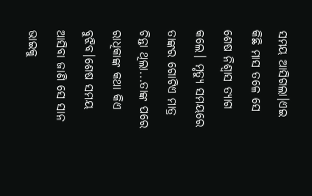ସମୟ ଆସିଗଲା।ଏଇ କିଛି ମାସ ତଳେ ସେ ଶେଷ ନିଶ୍ବାସ ତ୍ୟାଗ କଲେ। ମୃତ୍ୟୁ ସମୟରେ ତାଙ୍କର ଗୋଟିଏ ମାତ୍ର ଚିନ୍ତା ଥିଲା...ତାଙ୍କ ପରେ ରାଧିକାଙ୍କ କଥା କିଏ ବୁଝିବ।ଶେଷ ସମୟ ଆସିବା ଜାଣି ସେ ସାନ ଭାଇକୁ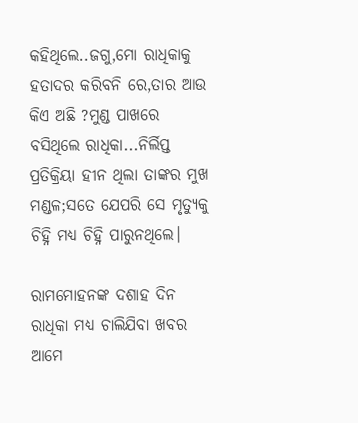କହିଥିଲେ..ଜଗୁ,ମୋ ରାଧିକାକୁ ହତାଦର କରିବନି ରେ,ତାର ଆଉ କିଏ ଅଛି ?ମୁଣ୍ଡ ପାଖରେ ବସିଥିଲେ ରାଧିକା...ନିର୍ଲିପ୍ତ ପ୍ରତିକ୍ରିୟା ହୀନ ଥିଲା ତାଙ୍କର ମୁଖ ମଣ୍ଡଳ;ସତେ ଯେପରି ସେ ମୃତ୍ୟୁକୁ ଚିହ୍ନି ମଧ୍ୟ ଚିହ୍ନି ପାରୁନଥିଲେ।

ରାମମୋହନଙ୍କ ଦଶାହ ଦିନ ରାଧିକା ମଧ୍ୟ ଚାଲିଯିବା ଖବର ଆମେ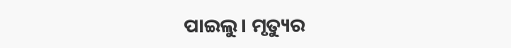ପାଇଲୁ। ମୃତ୍ୟୁର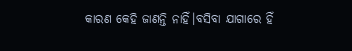କାରଣ କେହି ଜାଣନ୍ତି ନାହିଁ।ବସିବା ଯାଗାରେ ହିଁ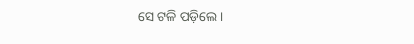ସେ ଟଳି ପଡ଼ିଲେ।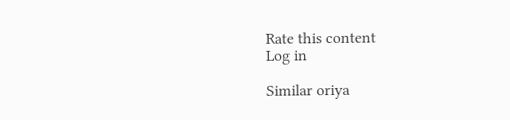Rate this content
Log in

Similar oriya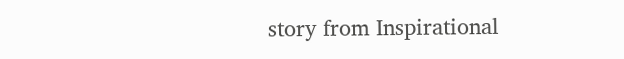story from Inspirational